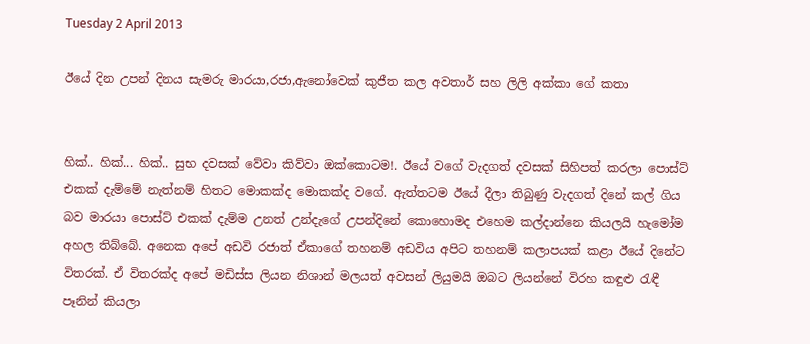Tuesday 2 April 2013

ඊයේ දින උපන් දිනය සැමරු මාරයා,රජා,ඇනෝවෙක් කුජීත කල අවතාර් සහ ලිලි අක්කා ගේ කතා


හික්.. හික්... හික්.. සුභ දවසක් වේවා කිව්වා ඔක්කොටම!. ඊයේ වගේ වැදගත් දවසක් සිහිපත් කරලා පොස්ට් එකක් දැම්මේ නැත්නම් හිතට මොකක්ද මොකක්ද වගේ. ඇත්තටම ඊයේ දීලා තිබුණු වැදගත් දිනේ කල් ගිය බව මාරයා පොස්ට් එකක් දැම්ම උනත් උන්දැගේ උපන්දිනේ කොහොමද එහෙම කල්දාන්නෙ කියලයි හැමෝම අහල තිබ්බේ. අනෙක අපේ අඩවි රජාත් ඒකාගේ තහනම් අඩවිය අපිට තහනම් කලාපයක් කළා ඊයේ දිනේට විතරක්. ඒ විතරක්ද අපේ මඩිස්ස ලියන නිශාන් මලයත් අවසන් ලියුමයි ඔබට ලියන්නේ විරහ කඳුළු රැඳී පෑනින් කියලා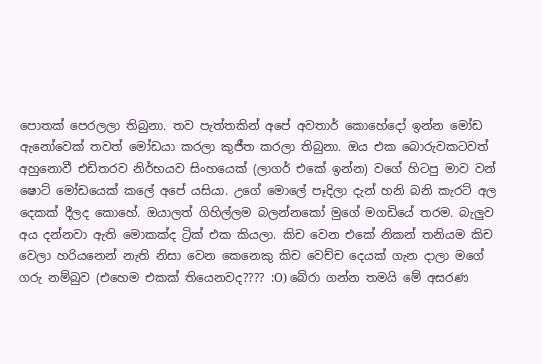පොතක් පෙරලලා තිබුනා. තව පැත්තකින් අපේ අවතාර් කොහේදෝ ඉන්න මෝඩ ඇනෝවෙක් තවත් මෝඩයා කරලා කුජීත කරලා තිබුනා. ඔය එක බොරුවකටවත් අහුනොවී එඩිතරව නිර්භයව සිංහයෙක් (ලාගර් එකේ ඉන්න) වගේ හිටපු මාව වන් ෂොට් මෝඩයෙක් කලේ අපේ යසියා. උගේ මොලේ පෑදිලා දැන් හනි බනි කැරට් අල දෙකක් දීලද කොහේ. ඔයාලත් ගිහිල්ලම බලන්නකෝ මුගේ මගඩියේ තරම. බැලුව අය දන්නවා ඇති මොකක්ද ට්‍රික් එක කියලා. කිච වෙන එකේ නිකන් තනියම කිච වෙලා හරියනෙන් නැති නිසා වෙන කෙනෙකු කිච වෙච්ච දෙයක් ගැන දාලා මගේ ගරු නම්බුව (එහෙම එකක් තියෙනවද???? :O) බේරා ගන්න තමයි මේ අසරණ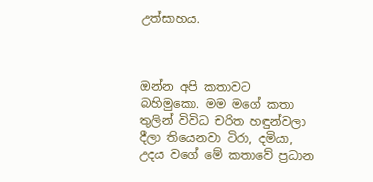උත්සාහය.



ඔන්න අපි කතාවට බහිමුකො. මම මගේ කතා තුලින් විවිධ චරිත හඳුන්වලා දීලා තියෙනවා ටිරා, දමියා, උදය වගේ මේ කතාවේ ප්‍රධාන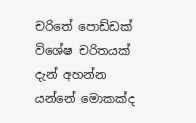චරිතේ පොඩ්ඩක් විශේෂ චරිතයක් දැන් අහන්න යන්නේ මොකක්ද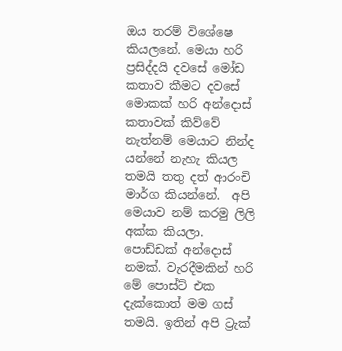ඔය තරම් විශේෂෙ කියලනේ. මෙයා හරි ප්‍රසිද්දයි දවසේ මෝඩ කතාව කීමට දවසේ මොකක් හරි අන්දොස් කතාවක් කිව්වේ නැත්නම් මෙයාට නින්ද යන්නේ නැහැ කියල තමයි තතු දත් ආරංචි මාර්ග කියන්නේ.  අපි මෙයාව නම් කරමු ලිලි අක්ක කියලා. පොඩ්ඩක් අන්දොස් නමක්. වැරදීමකින් හරි මේ පොස්ට් එක දැක්කොත් මම ගස් තමයි. ඉතින් අපි ට්‍රැක්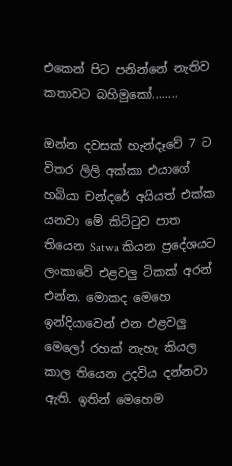එකෙන් පිට පනින්නේ නැතිව කතාවට බහිමුකෝ........

ඔන්න දවසක් හැන්දෑවේ 7 ට විතර ලිලි අක්කා එයාගේ හබියා චන්දරේ අයියත් එක්ක යනවා මේ කිට්ටුව පාත තියෙන Satwa කියන ප්‍රදේශයට ලංකාවේ එළවලු ටිකක් අරන් එන්න. මොකද මෙහෙ ඉන්දියාවෙන් එන එළවලු මෙලෝ රහක් නැහැ කියල කාල තියෙන උදවිය දන්නවා ඇති. ඉතින් මෙහෙම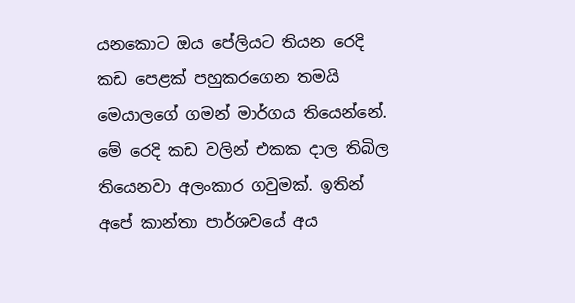යනකොට ඔය පේලියට තියන රෙදි කඩ පෙළක් පහුකරගෙන තමයි මෙයාලගේ ගමන් මාර්ගය තියෙන්නේ. මේ රෙදි කඩ වලින් එකක දාල තිබිල තියෙනවා අලංකාර ගවුමක්. ඉතින් අපේ කාන්තා පාර්ශවයේ අය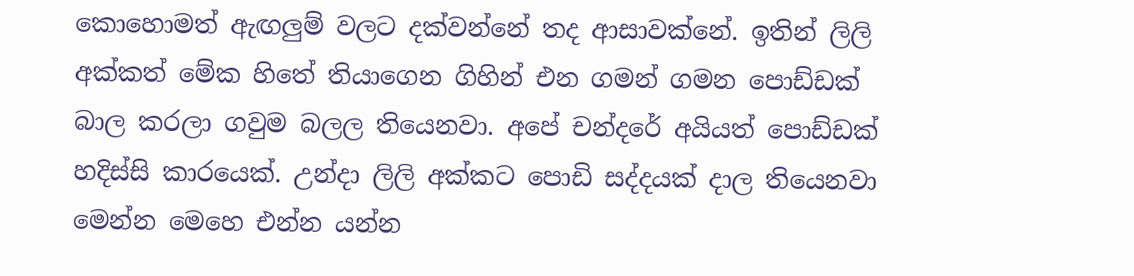කොහොමත් ඇඟලුම් වලට දක්වන්නේ තද ආසාවක්නේ. ඉතින් ලිලි අක්කත් මේක හිතේ තියාගෙන ගිහින් එන ගමන් ගමන පොඩ්ඩක් බාල කරලා ගවුම බලල තියෙනවා. අපේ චන්දරේ අයියත් පොඩ්ඩක් හදිස්සි කාරයෙක්. උන්දා ලිලි අක්කට පොඩි සද්දයක් දාල තියෙනවා මෙන්න මෙහෙ එන්න යන්න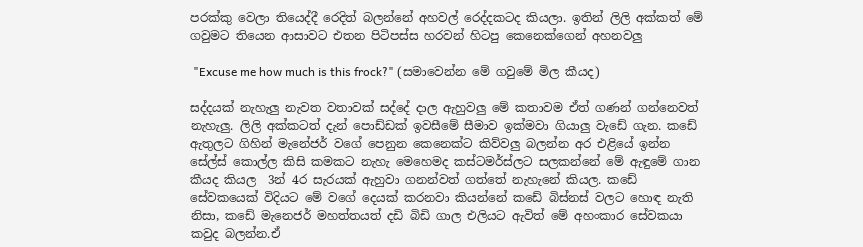පරක්කු වෙලා තියෙද්දී රෙදිත් බලන්නේ අහවල් රෙද්දකටද කියලා. ඉතින් ලිලි අක්කත් මේ ගවුමට තියෙන ආසාවට එතන පිටිපස්ස හරවන් හිටපු කෙනෙක්ගෙන් අහනවලු

 "Excuse me how much is this frock?" (සමාවෙන්න මේ ගවුමේ මිල කීයද)

සද්දයක් නැහැලු නැවත වතාවක් සද්දේ දාල ඇහුවලු මේ කතාවම ඒත් ගණන් ගන්නෙවත් නැහැලු. ලිලි අක්කටත් දැන් පොඩ්ඩක් ඉවසීමේ සීමාව ඉක්මවා ගියාලු වැඩේ ගැන. කඩේ ඇතුලට ගිහින් මැනේජර් වගේ පෙනුන කෙනෙක්ට කිව්වලු බලන්න අර එළියේ ඉන්න සේල්ස් කොල්ල කිසි කමකට නැහැ මෙහෙමද කස්ටමර්ස්ලට සලකන්නේ මේ ඇඳුමේ ගාන කීයද කියල  3න් 4ර සැරයක් ඇහුවා ගනන්වත් ගත්තේ නැහැනේ කියල. කඩේ සේවකයෙක් විදියට මේ වගේ දෙයක් කරනවා කියන්නේ කඩේ බිස්නස් වලට හොඳ නැති නිසා, කඩේ මැනෙජර් මහත්තයත් දඩි බිඩි ගාල එලියට ඇවිත් මේ අහංකාර සේවකයා කවුද බලන්න.ඒ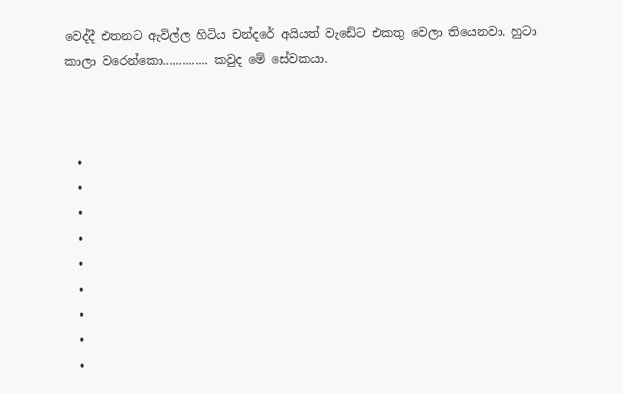වෙද්දී එතනට ඇවිල්ල හිටිය චන්දරේ අයියත් වැඩේට එකතු වෙලා තියෙනවා. හුටා කාලා වරෙන්කො.............. කවුද මේ සේවකයා.



  •
  •
  •
  •
  •
  •
  •
  •
  •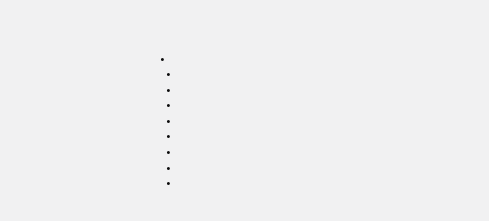•
  •
  •
  •
  •
  •
  •
  •
  •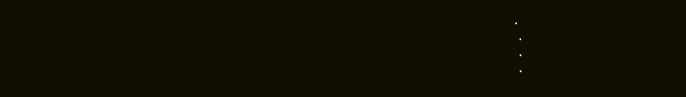•
  •
  •
  •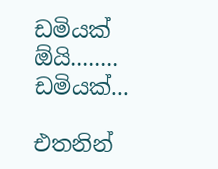ඩමියක් ඕයි........ ඩමියක්...

එතනින්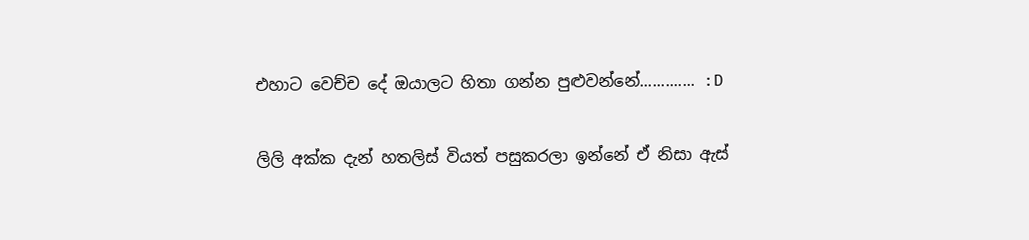එහාට වෙච්ච දේ ඔයාලට හිතා ගන්න පුළුවන්නේ............. :D

ලිලි අක්ක දැන් හතලිස් වියත් පසුකරලා ඉන්නේ ඒ නිසා ඇස්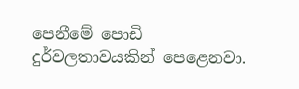පෙනීමේ පොඩි දුර්වලතාවයකින් පෙළෙනවා.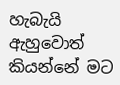හැබැයි ඇහුවොත් කියන්නේ මට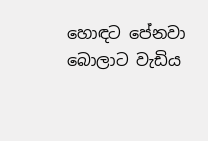හොඳට පේනවා බොලාට වැඩිය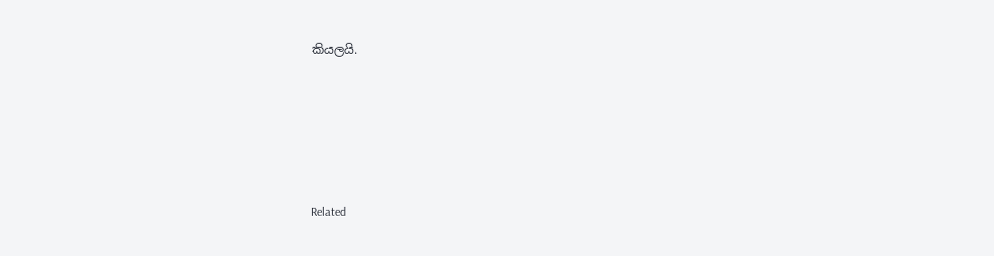කියලයි.






Related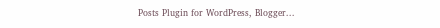Posts Plugin for WordPress, Blogger...